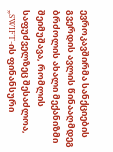ევროკავშირმა სანქციების გვერდის ავლის წინააღმდეგ ბრძოლის ახალი მექანიზმი შეიმუშავა, რომლის საფუძველზეც შესაძლოა, „SWIFT-ის ფინანსური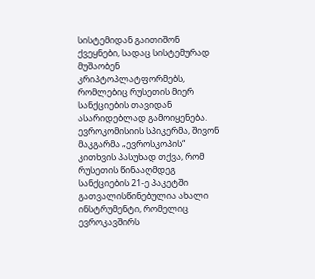სისტემიდან გაითიშონ ქვეყნები, სადაც სისტემურად მუშაობენ კრიპტოპლატფორმებს, რომლებიც რუსეთის მიერ სანქციების თავიდან ასარიდებლად გამოიყენება.
ევროკომისიის სპიკერმა, შივონ მაკგარმა „ევროსკოპის“ კითხვის პასუხად თქვა, რომ რუსეთის წინააღმდეგ სანქციების 21-ე პაკეტში გათვალისწინებულია ახალი ინსტრუმენტი, რომელიც ევროკავშირს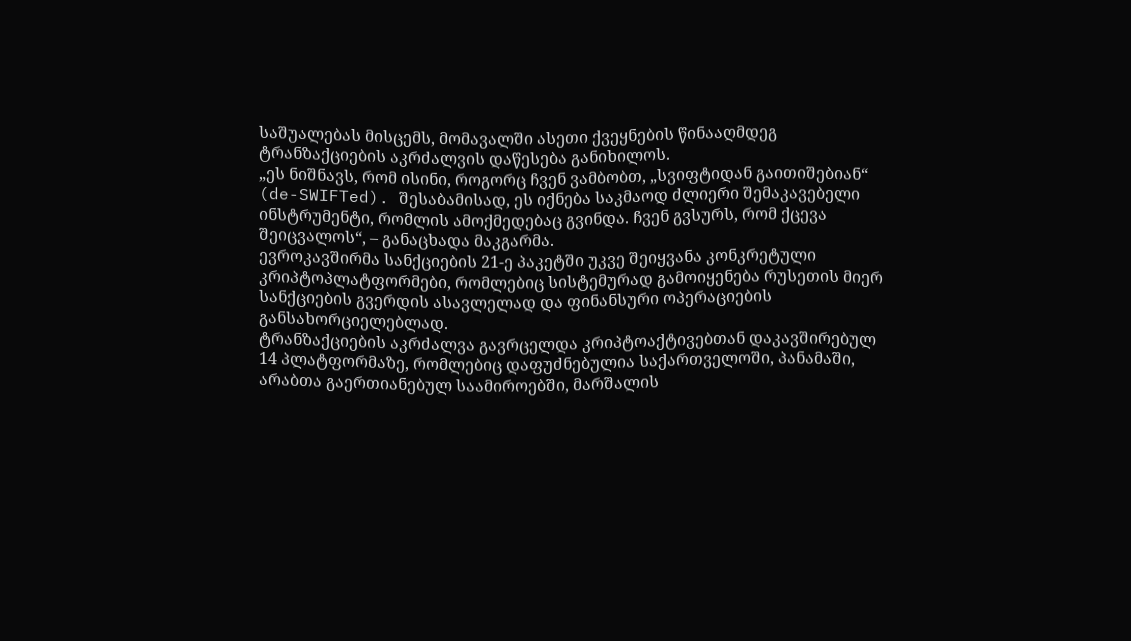საშუალებას მისცემს, მომავალში ასეთი ქვეყნების წინააღმდეგ ტრანზაქციების აკრძალვის დაწესება განიხილოს.
„ეს ნიშნავს, რომ ისინი, როგორც ჩვენ ვამბობთ, „სვიფტიდან გაითიშებიან“ (de-SWIFTed). შესაბამისად, ეს იქნება საკმაოდ ძლიერი შემაკავებელი ინსტრუმენტი, რომლის ამოქმედებაც გვინდა. ჩვენ გვსურს, რომ ქცევა შეიცვალოს“, – განაცხადა მაკგარმა.
ევროკავშირმა სანქციების 21-ე პაკეტში უკვე შეიყვანა კონკრეტული კრიპტოპლატფორმები, რომლებიც სისტემურად გამოიყენება რუსეთის მიერ სანქციების გვერდის ასავლელად და ფინანსური ოპერაციების განსახორციელებლად.
ტრანზაქციების აკრძალვა გავრცელდა კრიპტოაქტივებთან დაკავშირებულ 14 პლატფორმაზე, რომლებიც დაფუძნებულია საქართველოში, პანამაში, არაბთა გაერთიანებულ საამიროებში, მარშალის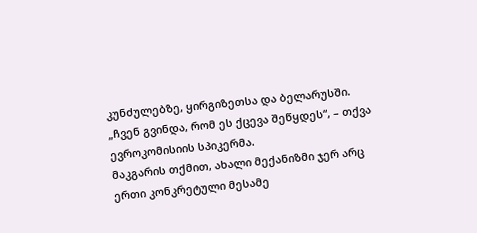კუნძულებზე, ყირგიზეთსა და ბელარუსში.
„ჩვენ გვინდა, რომ ეს ქცევა შეწყდეს“, – თქვა ევროკომისიის სპიკერმა.
მაკგარის თქმით, ახალი მექანიზმი ჯერ არც ერთი კონკრეტული მესამე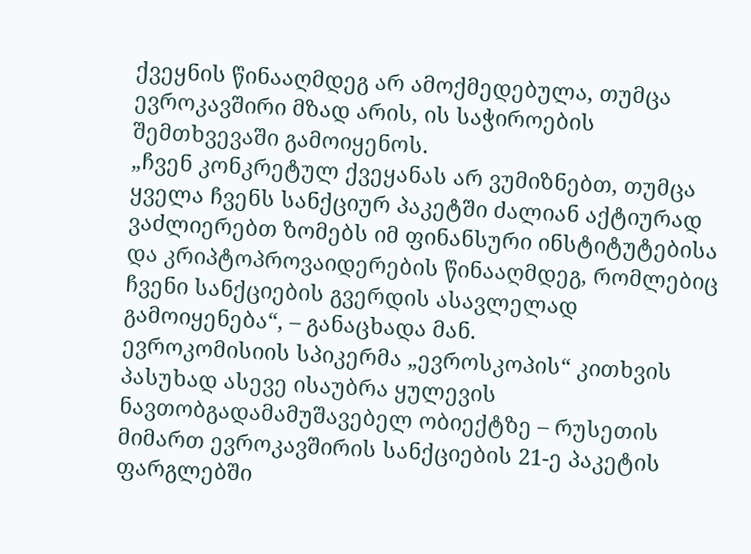ქვეყნის წინააღმდეგ არ ამოქმედებულა, თუმცა ევროკავშირი მზად არის, ის საჭიროების შემთხვევაში გამოიყენოს.
„ჩვენ კონკრეტულ ქვეყანას არ ვუმიზნებთ, თუმცა ყველა ჩვენს სანქციურ პაკეტში ძალიან აქტიურად ვაძლიერებთ ზომებს იმ ფინანსური ინსტიტუტებისა და კრიპტოპროვაიდერების წინააღმდეგ, რომლებიც ჩვენი სანქციების გვერდის ასავლელად გამოიყენება“, – განაცხადა მან.
ევროკომისიის სპიკერმა „ევროსკოპის“ კითხვის პასუხად ასევე ისაუბრა ყულევის ნავთობგადამამუშავებელ ობიექტზე – რუსეთის მიმართ ევროკავშირის სანქციების 21-ე პაკეტის ფარგლებში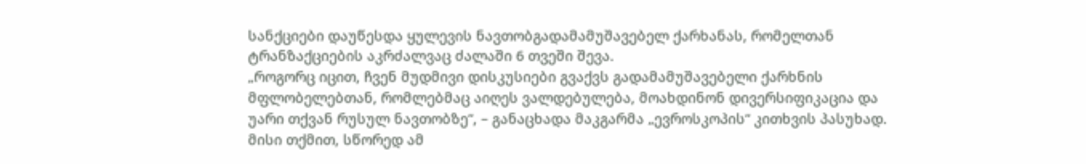სანქციები დაუწესდა ყულევის ნავთობგადამამუშავებელ ქარხანას, რომელთან ტრანზაქციების აკრძალვაც ძალაში 6 თვეში შევა.
„როგორც იცით, ჩვენ მუდმივი დისკუსიები გვაქვს გადამამუშავებელი ქარხნის მფლობელებთან, რომლებმაც აიღეს ვალდებულება, მოახდინონ დივერსიფიკაცია და უარი თქვან რუსულ ნავთობზე“, – განაცხადა მაკგარმა „ევროსკოპის“ კითხვის პასუხად.
მისი თქმით, სწორედ ამ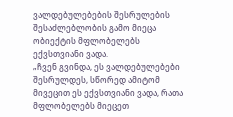ვალდებულებების შესრულების შესაძლებლობის გამო მიეცა ობიექტის მფლობელებს ექვსთვიანი ვადა.
„ჩვენ გვინდა, ეს ვალდებულებები შესრულდეს, სწორედ ამიტომ მივეცით ეს ექვსთვიანი ვადა, რათა მფლობელებს მიეცეთ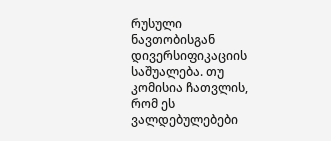რუსული ნავთობისგან დივერსიფიკაციის საშუალება. თუ კომისია ჩათვლის, რომ ეს ვალდებულებები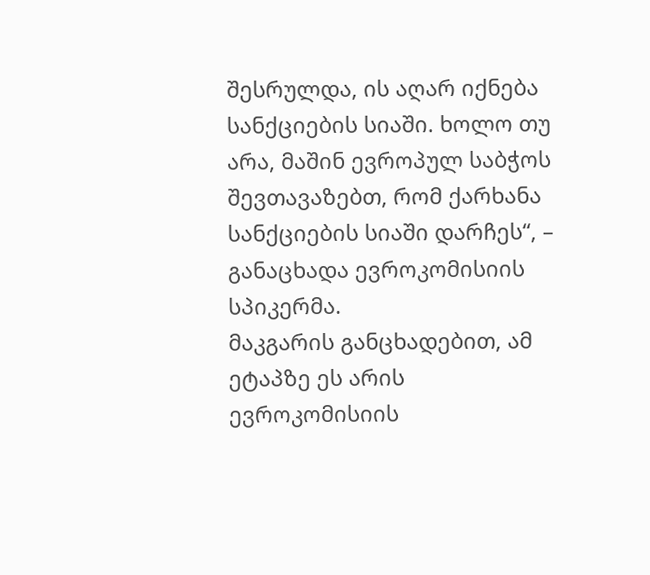შესრულდა, ის აღარ იქნება სანქციების სიაში. ხოლო თუ არა, მაშინ ევროპულ საბჭოს შევთავაზებთ, რომ ქარხანა სანქციების სიაში დარჩეს“, – განაცხადა ევროკომისიის სპიკერმა.
მაკგარის განცხადებით, ამ ეტაპზე ეს არის ევროკომისიის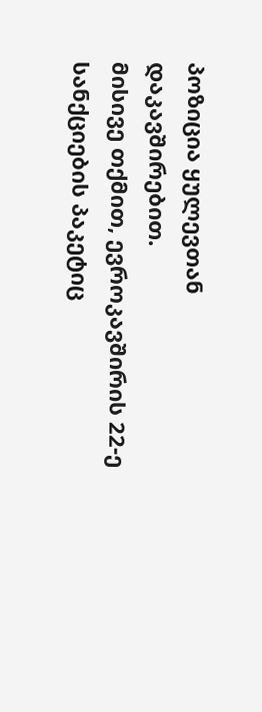პოზიცია ყულევთან დაკავშირებით.
მისივე თქმით, ევროკავშირის 22-ე სანქციების პაკეტიც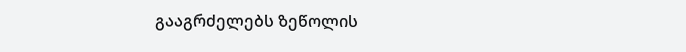გააგრძელებს ზეწოლის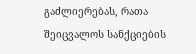გაძლიერებას, რათა შეიცვალოს სანქციების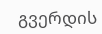გვერდის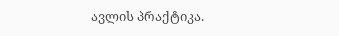ავლის პრაქტიკა.